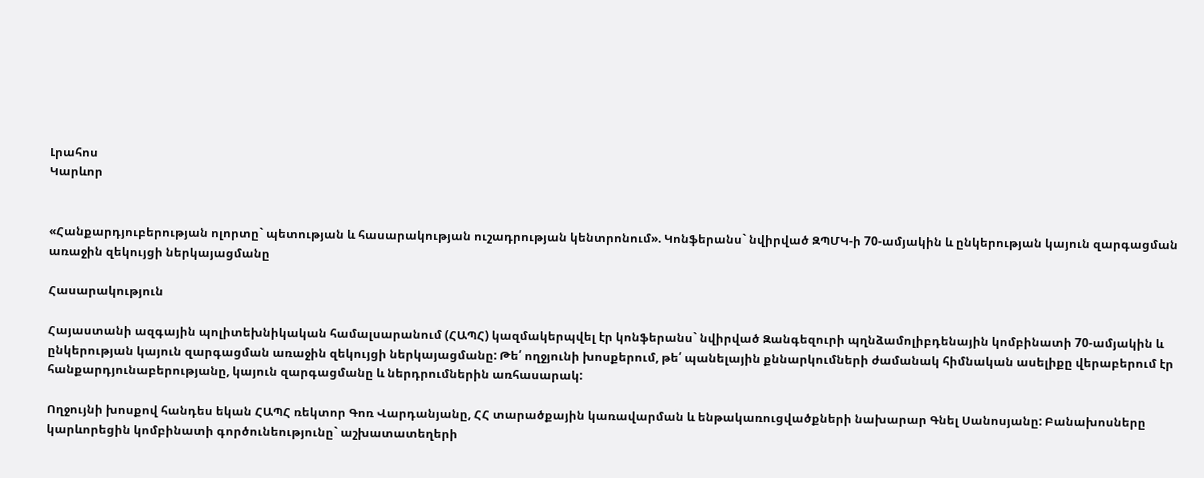Լրահոս
Կարևոր


«Հանքարդյուբերության ոլորտը` պետության և հասարակության ուշադրության կենտրոնում». Կոնֆերանս` նվիրված ԶՊՄԿ-ի 70-ամյակին և ընկերության կայուն զարգացման առաջին զեկույցի ներկայացմանը

Հասարակություն

Հայաստանի ազգային պոլիտեխնիկական համալսարանում (ՀԱՊՀ) կազմակերպվել էր կոնֆերանս` նվիրված Զանգեզուրի պղնձամոլիբդենային կոմբինատի 70-ամյակին և ընկերության կայուն զարգացման առաջին զեկույցի ներկայացմանը: Թե՛ ողջյունի խոսքերում, թե՛ պանելային քննարկումների ժամանակ հիմնական ասելիքը վերաբերում էր հանքարդյունաբերությանը, կայուն զարգացմանը և ներդրումներին առհասարակ:

Ողջույնի խոսքով հանդես եկան ՀԱՊՀ ռեկտոր Գոռ Վարդանյանը, ՀՀ տարածքային կառավարման և ենթակառուցվածքների նախարար Գնել Սանոսյանը: Բանախոսները կարևորեցին կոմբինատի գործունեությունը` աշխատատեղերի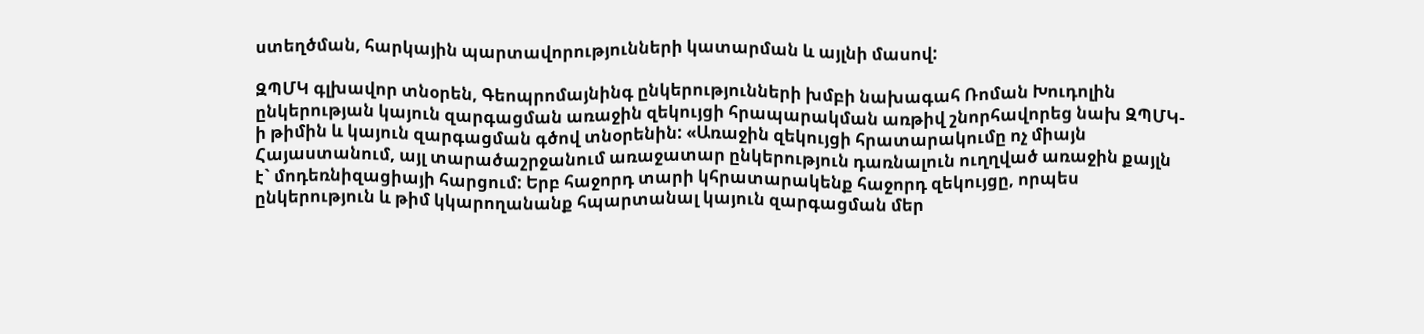ստեղծման, հարկային պարտավորությունների կատարման և այլնի մասով:

ԶՊՄԿ գլխավոր տնօրեն, Գեոպրոմայնինգ ընկերությունների խմբի նախագահ Ռոման Խուդոլին ընկերության կայուն զարգացման առաջին զեկույցի հրապարակման առթիվ շնորհավորեց նախ ԶՊՄԿ-ի թիմին և կայուն զարգացման գծով տնօրենին: «Առաջին զեկույցի հրատարակումը ոչ միայն Հայաստանում, այլ տարածաշրջանում առաջատար ընկերություն դառնալուն ուղղված առաջին քայլն է` մոդեռնիզացիայի հարցում: Երբ հաջորդ տարի կհրատարակենք հաջորդ զեկույցը, որպես ընկերություն և թիմ կկարողանանք հպարտանալ կայուն զարգացման մեր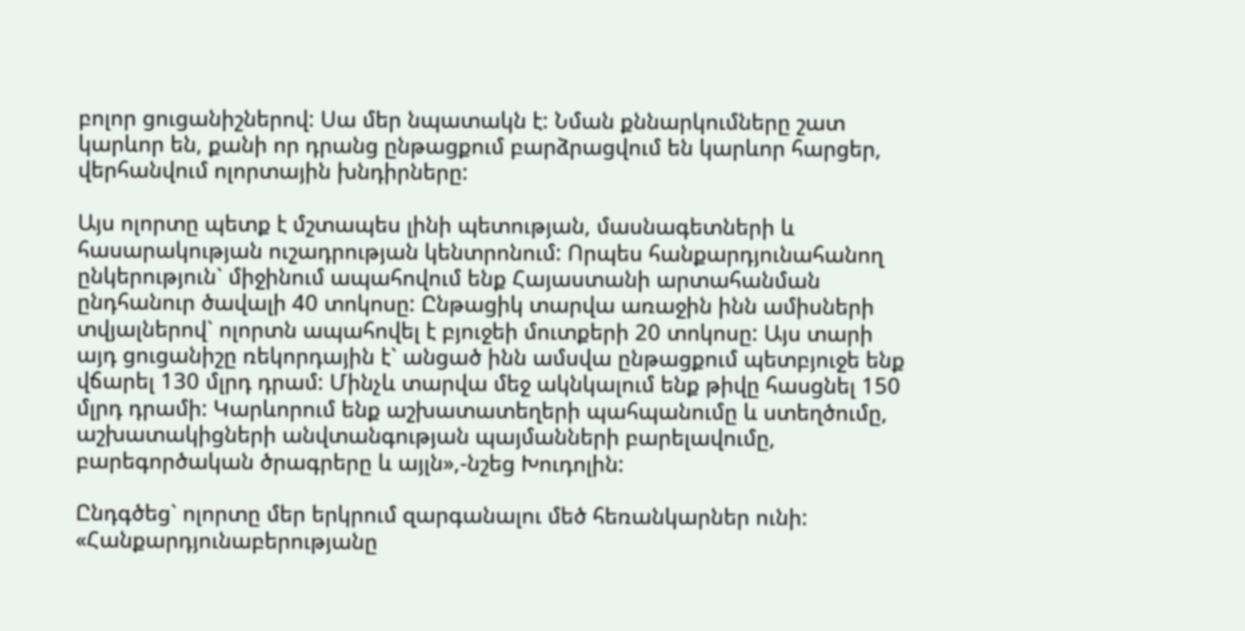բոլոր ցուցանիշներով: Սա մեր նպատակն է: Նման քննարկումները շատ կարևոր են, քանի որ դրանց ընթացքում բարձրացվում են կարևոր հարցեր, վերհանվում ոլորտային խնդիրները:

Այս ոլորտը պետք է մշտապես լինի պետության, մասնագետների և հասարակության ուշադրության կենտրոնում: Որպես հանքարդյունահանող ընկերություն` միջինում ապահովում ենք Հայաստանի արտահանման ընդհանուր ծավալի 40 տոկոսը: Ընթացիկ տարվա առաջին ինն ամիսների տվյալներով` ոլորտն ապահովել է բյուջեի մուտքերի 20 տոկոսը: Այս տարի այդ ցուցանիշը ռեկորդային է` անցած ինն ամսվա ընթացքում պետբյուջե ենք վճարել 130 մլրդ դրամ: Մինչև տարվա մեջ ակնկալում ենք թիվը հասցնել 150 մլրդ դրամի: Կարևորում ենք աշխատատեղերի պահպանումը և ստեղծումը, աշխատակիցների անվտանգության պայմանների բարելավումը, բարեգործական ծրագրերը և այլն»,-նշեց Խուդոլին:

Ընդգծեց` ոլորտը մեր երկրում զարգանալու մեծ հեռանկարներ ունի: «Հանքարդյունաբերությանը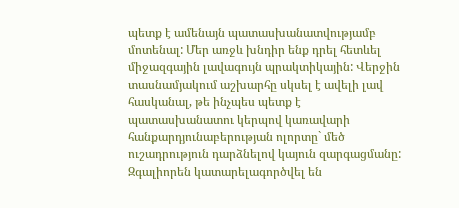պետք է ամենայն պատասխանատվությամբ մոտենալ: Մեր առջև խնդիր ենք դրել հետևել միջազգային լավագույն պրակտիկային: Վերջին տասնամյակում աշխարհը սկսել է ավելի լավ հասկանալ, թե ինչպես պետք է պատասխանատու կերպով կառավարի հանքարդյունաբերության ոլորտը` մեծ ուշադրություն դարձնելով կայուն զարգացմանը: Զգալիորեն կատարելագործվել են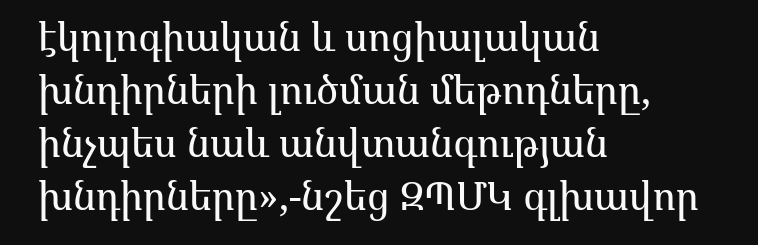էկոլոգիական և սոցիալական խնդիրների լուծման մեթոդները, ինչպես նաև անվտանգության խնդիրները»,-նշեց ԶՊՄԿ գլխավոր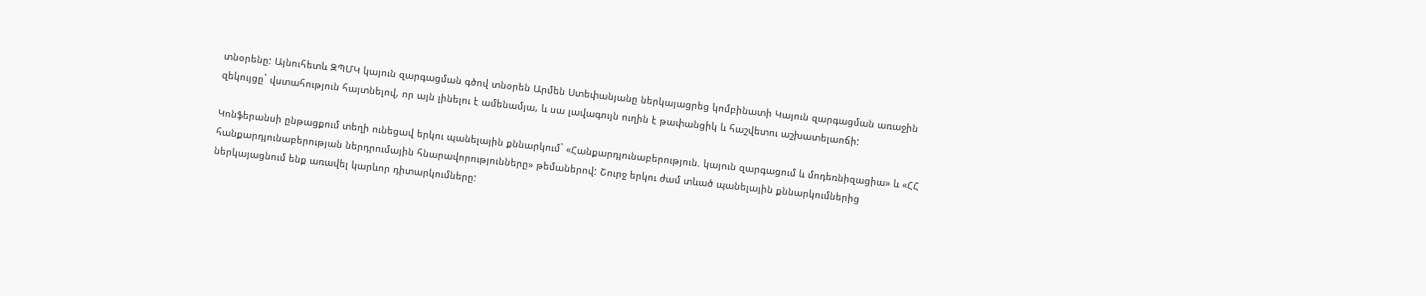տնօրենը: Այնուհետև ԶՊՄԿ կայուն զարգացման գծով տնօրեն Արմեն Ստեփանյանը ներկայացրեց կոմբինատի Կայուն զարգացման առաջին զեկույցը` վստահություն հայտնելով, որ այն լինելու է ամենամյա, և սա լավագույն ուղին է թափանցիկ և հաշվետու աշխատելաոճի:

Կոնֆերանսի ընթացքում տեղի ունեցավ երկու պանելային քննարկում` «Հանքարդյունաբերություն. կայուն զարգացում և մոդեռնիզացիա» և «ՀՀ հանքարդյունաբերության ներդրումային հնարավորությունները» թեմաներով: Շուրջ երկու ժամ տևած պանելային քննարկումներից ներկայացնում ենք առավել կարևոր դիտարկումները: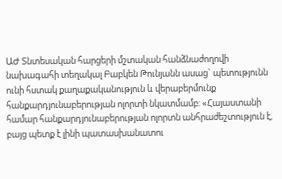ԱԺ Տնտեսական հարցերի մշտական հանձնաժողովի նախագահի տեղակալ Բաբկեն Թունյանն ասաց` պետությունն ունի հստակ քաղաքականություն և վերաբերմունք հանքարդյունաբերության ոլորտի նկատմամբ: «Հայաստանի համար հանքարդյունաբերության ոլորտն անհրաժեշտություն է, բայց պետք է լինի պատասխանատու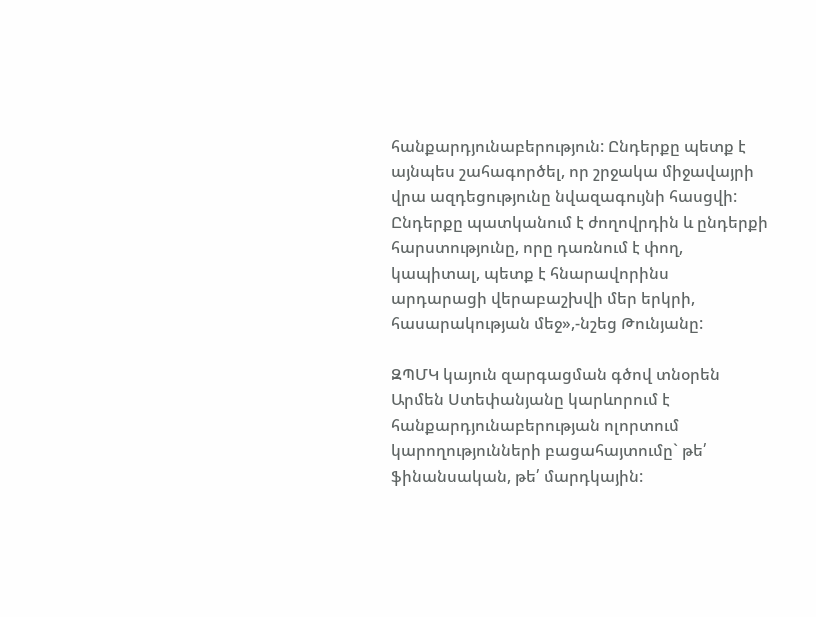հանքարդյունաբերություն: Ընդերքը պետք է այնպես շահագործել, որ շրջակա միջավայրի վրա ազդեցությունը նվազագույնի հասցվի: Ընդերքը պատկանում է ժողովրդին և ընդերքի հարստությունը, որը դառնում է փող, կապիտալ, պետք է հնարավորինս արդարացի վերաբաշխվի մեր երկրի, հասարակության մեջ»,-նշեց Թունյանը:

ԶՊՄԿ կայուն զարգացման գծով տնօրեն Արմեն Ստեփանյանը կարևորում է հանքարդյունաբերության ոլորտում կարողությունների բացահայտումը` թե՛ ֆինանսական, թե՛ մարդկային: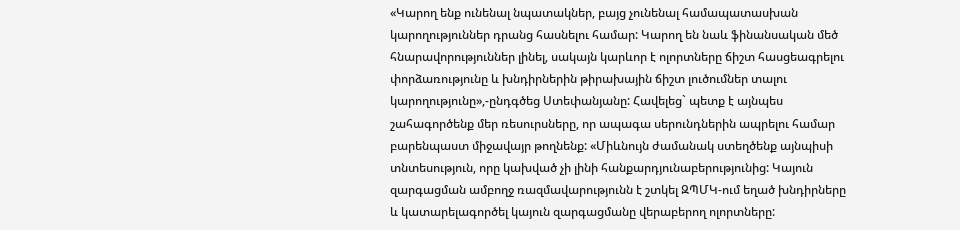«Կարող ենք ունենալ նպատակներ, բայց չունենալ համապատասխան կարողություններ դրանց հասնելու համար: Կարող են նաև ֆինանսական մեծ հնարավորություններ լինել, սակայն կարևոր է ոլորտները ճիշտ հասցեագրելու փորձառությունը և խնդիրներին թիրախային ճիշտ լուծումներ տալու կարողությունը»,-ընդգծեց Ստեփանյանը: Հավելեց` պետք է այնպես շահագործենք մեր ռեսուրսները, որ ապագա սերունդներին ապրելու համար բարենպաստ միջավայր թողնենք: «Միևնույն ժամանակ ստեղծենք այնպիսի տնտեսություն, որը կախված չի լինի հանքարդյունաբերությունից: Կայուն զարգացման ամբողջ ռազմավարությունն է շտկել ԶՊՄԿ-ում եղած խնդիրները և կատարելագործել կայուն զարգացմանը վերաբերող ոլորտները: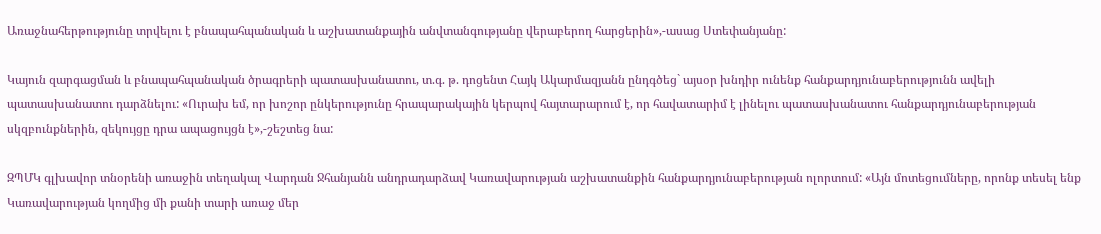Առաջնահերթությունը տրվելու է բնապահպանական և աշխատանքային անվտանգությանը վերաբերող հարցերին»,-ասաց Ստեփանյանը:

Կայուն զարգացման և բնապահպանական ծրագրերի պատասխանատու, տ.գ. թ. դոցենտ Հայկ Ակարմազյանն ընդգծեց` այսօր խնդիր ունենք հանքարդյունաբերությունն ավելի պատասխանատու դարձնելու: «Ուրախ եմ, որ խոշոր ընկերությունը հրապարակային կերպով հայտարարում է, որ հավատարիմ է լինելու պատասխանատու հանքարդյունաբերության սկզբունքներին, զեկույցը դրա ապացույցն է»,-շեշտեց նա:

ԶՊՄԿ գլխավոր տնօրենի առաջին տեղակալ Վարդան Ջհանյանն անդրադարձավ Կառավարության աշխատանքին հանքարդյունաբերության ոլորտում: «Այն մոտեցումները, որոնք տեսել ենք Կառավարության կողմից մի քանի տարի առաջ մեր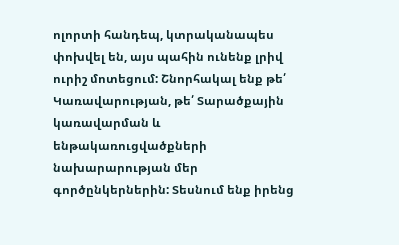ոլորտի հանդեպ, կտրականապես փոխվել են, այս պահին ունենք լրիվ ուրիշ մոտեցում: Շնորհակալ ենք թե՛ Կառավարության, թե՛ Տարածքային կառավարման և ենթակառուցվածքների նախարարության մեր գործընկերներին: Տեսնում ենք իրենց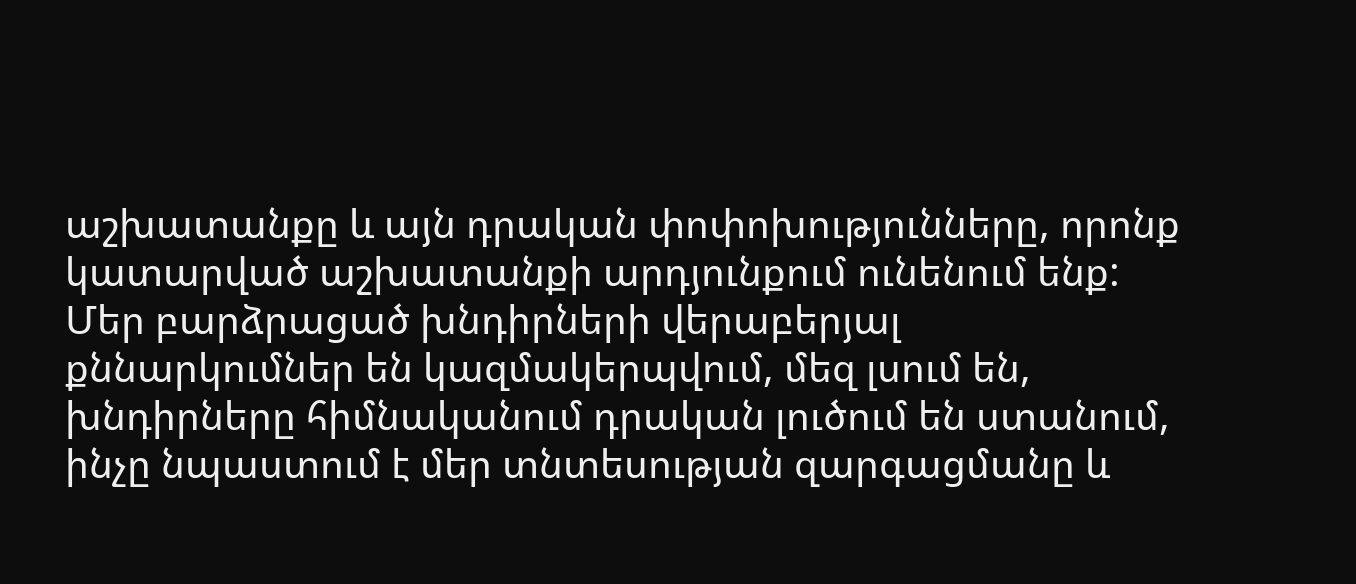աշխատանքը և այն դրական փոփոխությունները, որոնք կատարված աշխատանքի արդյունքում ունենում ենք: Մեր բարձրացած խնդիրների վերաբերյալ քննարկումներ են կազմակերպվում, մեզ լսում են, խնդիրները հիմնականում դրական լուծում են ստանում, ինչը նպաստում է մեր տնտեսության զարգացմանը և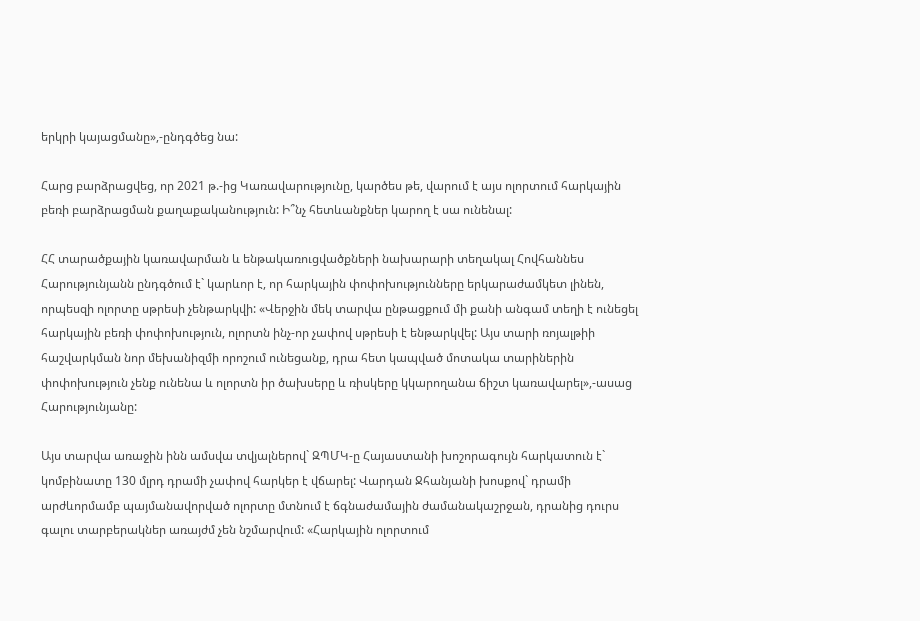երկրի կայացմանը»,-ընդգծեց նա:

Հարց բարձրացվեց, որ 2021 թ.-ից Կառավարությունը, կարծես թե, վարում է այս ոլորտում հարկային բեռի բարձրացման քաղաքականություն: Ի՞նչ հետևանքներ կարող է սա ունենալ:

ՀՀ տարածքային կառավարման և ենթակառուցվածքների նախարարի տեղակալ Հովհաննես Հարությունյանն ընդգծում է` կարևոր է, որ հարկային փոփոխությունները երկարաժամկետ լինեն, որպեսզի ոլորտը սթրեսի չենթարկվի: «Վերջին մեկ տարվա ընթացքում մի քանի անգամ տեղի է ունեցել հարկային բեռի փոփոխություն, ոլորտն ինչ-որ չափով սթրեսի է ենթարկվել: Այս տարի ռոյալթիի հաշվարկման նոր մեխանիզմի որոշում ունեցանք, դրա հետ կապված մոտակա տարիներին փոփոխություն չենք ունենա և ոլորտն իր ծախսերը և ռիսկերը կկարողանա ճիշտ կառավարել»,-ասաց Հարությունյանը:

Այս տարվա առաջին ինն ամսվա տվյալներով` ԶՊՄԿ-ը Հայաստանի խոշորագույն հարկատուն է` կոմբինատը 130 մլրդ դրամի չափով հարկեր է վճարել: Վարդան Ջհանյանի խոսքով` դրամի արժևորմամբ պայմանավորված ոլորտը մտնում է ճգնաժամային ժամանակաշրջան, դրանից դուրս գալու տարբերակներ առայժմ չեն նշմարվում: «Հարկային ոլորտում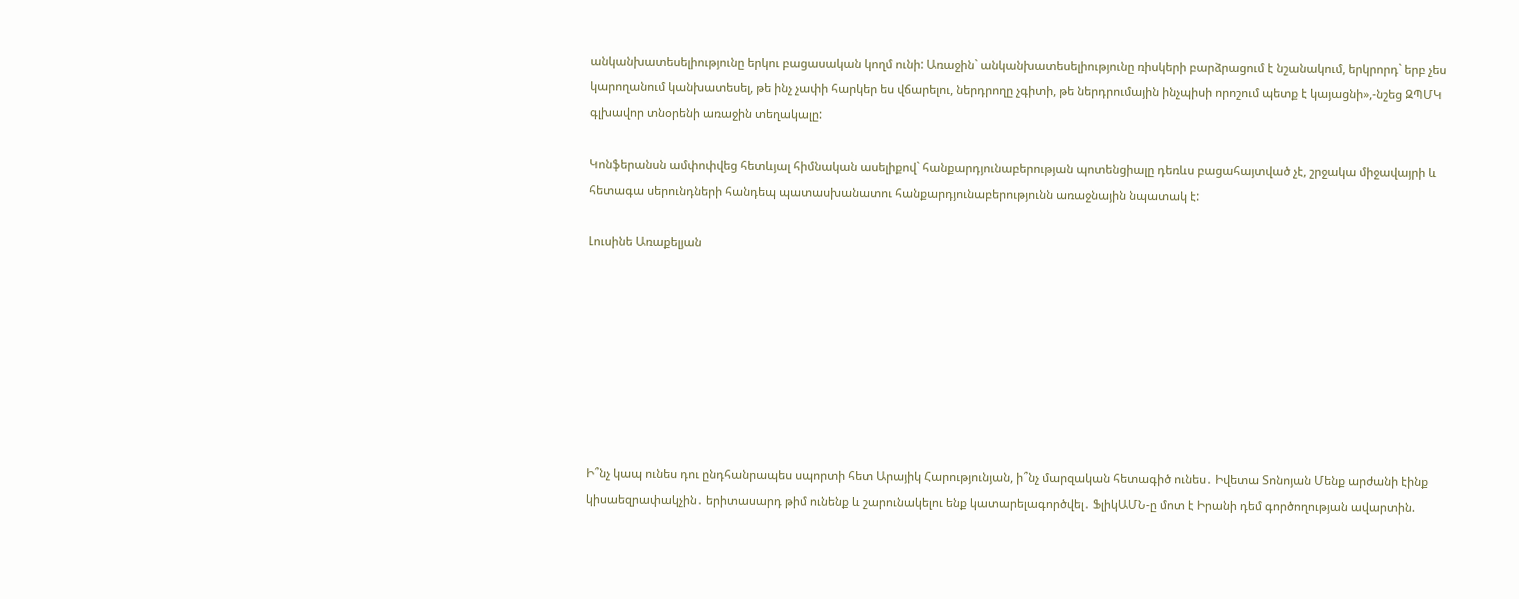անկանխատեսելիությունը երկու բացասական կողմ ունի: Առաջին` անկանխատեսելիությունը ռիսկերի բարձրացում է նշանակում, երկրորդ` երբ չես կարողանում կանխատեսել, թե ինչ չափի հարկեր ես վճարելու, ներդրողը չգիտի, թե ներդրումային ինչպիսի որոշում պետք է կայացնի»,-նշեց ԶՊՄԿ գլխավոր տնօրենի առաջին տեղակալը:

Կոնֆերանսն ամփոփվեց հետևյալ հիմնական ասելիքով` հանքարդյունաբերության պոտենցիալը դեռևս բացահայտված չէ, շրջակա միջավայրի և հետագա սերունդների հանդեպ պատասխանատու հանքարդյունաբերությունն առաջնային նպատակ է:

Լուսինե Առաքելյան








Ի՞նչ կապ ունես դու ընդհանրապես սպորտի հետ Արայիկ Հարությունյան, ի՞նչ մարզական հետագիծ ունես․ Իվետա Տոնոյան Մենք արժանի էինք կիսաեզրափակչին․ երիտասարդ թիմ ունենք և շարունակելու ենք կատարելագործվել․ ՖլիկԱՄՆ-ը մոտ է Իրանի դեմ գործողության ավարտին.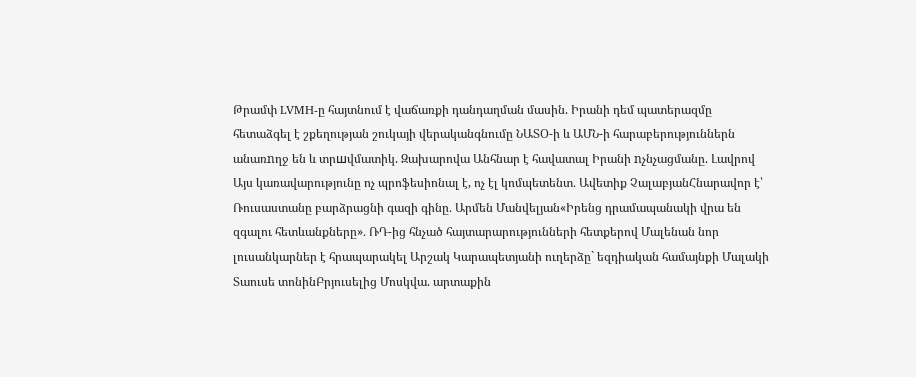Թրամփ LVMH-ը հայտնում է վաճառքի դանդաղման մասին. Իրանի դեմ պատերազմը հետաձգել է շքեղության շուկայի վերականգնումը ՆԱՏՕ-ի և ԱՄՆ-ի հարաբերություններն անառnղջ են և տրшվմատիկ. Զախարովա Անհնար է հավատալ Իրանի nչնչացմանը. Լավրով Այս կառավարությունը ոչ պրոֆեսիոնալ է, ոչ էլ կոմպետենտ․ Ավետիք ՉալաբյանՀնարավոր է՝ Ռուսաստանը բարձրացնի գազի գինը․ Արմեն Մանվելյան«Իրենց դրամապանակի վրա են զգալու հետևանքները»․ ՌԴ-ից հնչած հայտարարությունների հետքերով Մալենան նոր լուսանկարներ է հրապարակել Արշակ Կարապետյանի ուղերձը` եզդիական համայնքի Մալակի Տաուսե տոնինԲրյուսելից Մոսկվա. արտաքին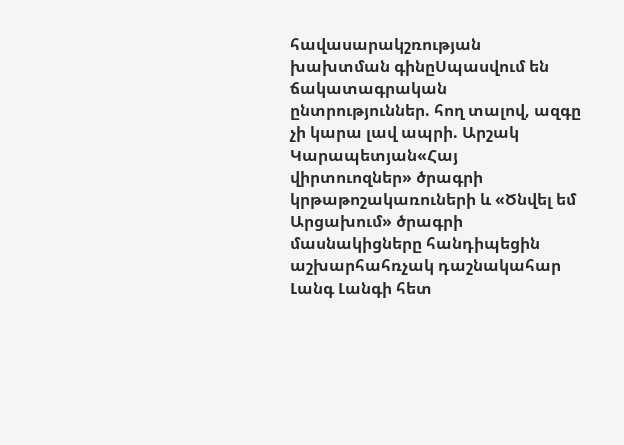հավասարակշռության խախտման գինըՍպասվում են ճակատագրական ընտրություններ. հող տալով, ազգը չի կարա լավ ապրի. Արշակ Կարապետյան«Հայ վիրտուոզներ» ծրագրի կրթաթոշակառուների և «Ծնվել եմ Արցախում» ծրագրի մասնակիցները հանդիպեցին աշխարհահռչակ դաշնակահար Լանգ Լանգի հետ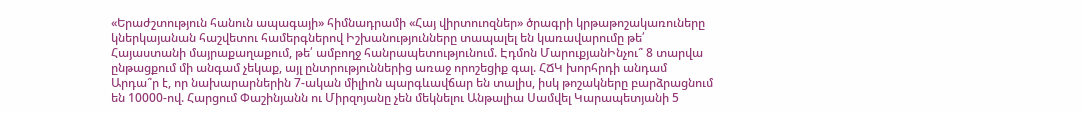«Երաժշտություն հանուն ապագայի» հիմնադրամի «Հայ վիրտուոզներ» ծրագրի կրթաթոշակառուները կներկայանան հաշվետու համերգներով Իշխանությունները տապալել են կառավարումը թե՛ Հայաստանի մայրաքաղաքում, թե՛ ամբողջ հանրապետությունում. Էդմոն ՄարուքյանԻնչու՞ 8 տարվա ընթացքում մի անգամ չեկաք, այլ ընտրություններից առաջ որոշեցիք գալ. ՀՃԿ խորհրդի անդամ Արդա՞ր է, որ նախարարներին 7-ական միլիոն պարգևավճար են տալիս, իսկ թոշակները բարձրացնում են 10000-ով. Հարցում Փաշինյանն ու Միրզոյանը չեն մեկնելու Անթալիա Սամվել Կարապետյանի 5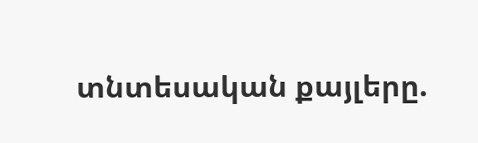տնտեսական քայլերը.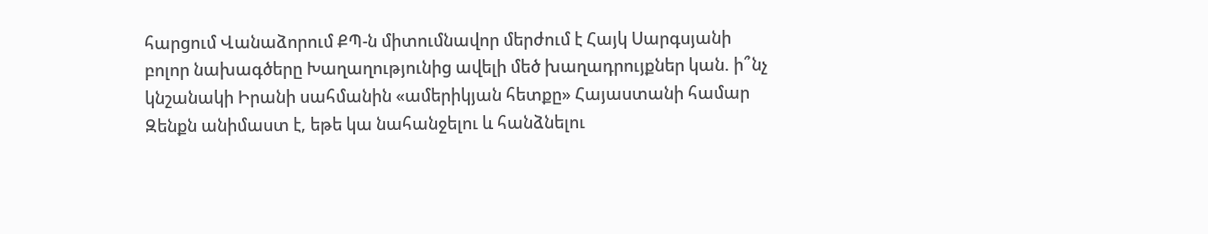հարցում Վանաձորում ՔՊ-ն միտումնավոր մերժում է Հայկ Սարգսյանի բոլոր նախագծերը Խաղաղությունից ավելի մեծ խաղադրույքներ կան. ի՞նչ կնշանակի Իրանի սահմանին «ամերիկյան հետքը» Հայաստանի համար Զենքն անիմաստ է, եթե կա նահանջելու և հանձնելու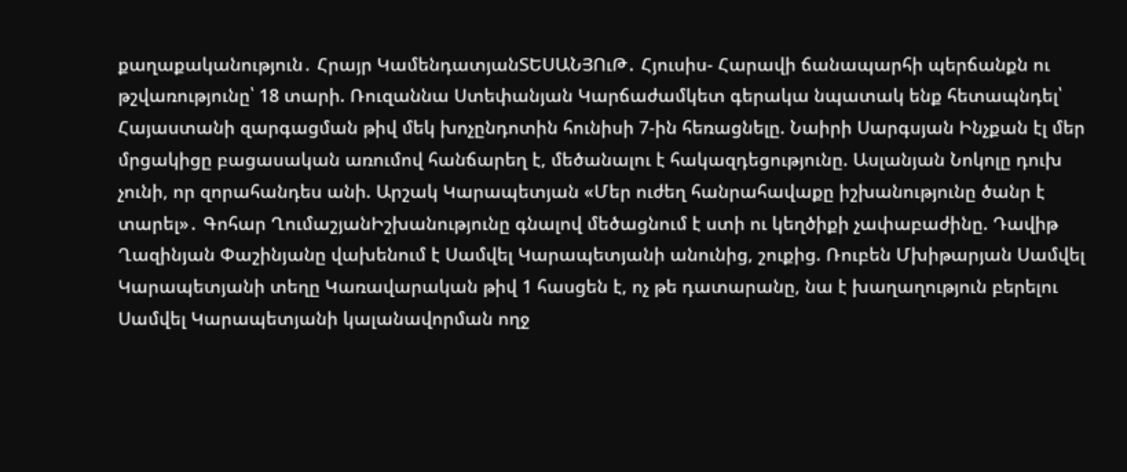քաղաքականություն․ Հրայր ԿամենդատյանՏԵՍԱՆՅՈւԹ․ Հյուսիս- Հարավի ճանապարհի պերճանքն ու թշվառությունը՝ 18 տարի. Ռուզաննա Ստեփանյան Կարճաժամկետ գերակա նպատակ ենք հետապնդել՝ Հայաստանի զարգացման թիվ մեկ խոչընդոտին հունիսի 7-ին հեռացնելը. Նաիրի Սարգսյան Ինչքան էլ մեր մրցակիցը բացասական առումով հանճարեղ է, մեծանալու է հակազդեցությունը. Ասլանյան Նոկոլը դուխ չունի, որ զորահանդես անի. Արշակ Կարապետյան «Մեր ուժեղ հանրահավաքը իշխանությունը ծանր է տարել»․ Գոհար ՂումաշյանԻշխանությունը գնալով մեծացնում է ստի ու կեղծիքի չափաբաժինը. Դավիթ Ղազինյան Փաշինյանը վախենում է Սամվել Կարապետյանի անունից, շուքից. Ռուբեն Մխիթարյան Սամվել Կարապետյանի տեղը Կառավարական թիվ 1 հասցեն է, ոչ թե դատարանը, նա է խաղաղություն բերելու Սամվել Կարապետյանի կալանավորման ողջ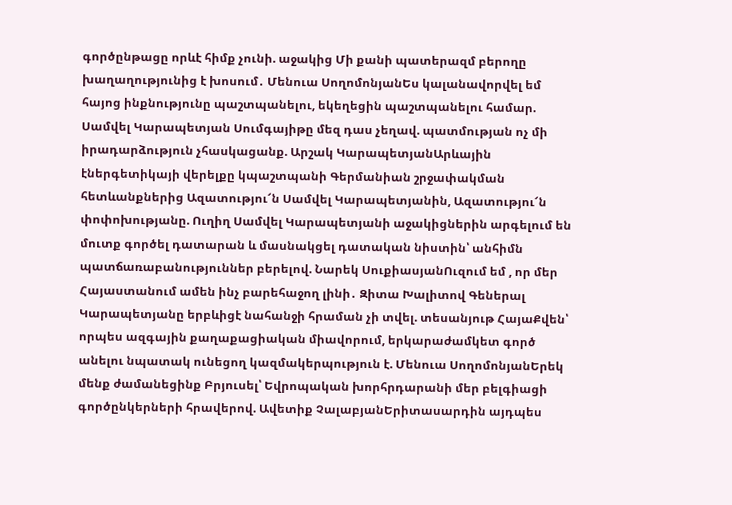գործընթացը որևէ հիմք չունի. աջակից Մի քանի պատերազմ բերողը խաղաղությունից է խոսում․ Մենուա ՍողոմոնյանԵս կալանավորվել եմ հայոց ինքնությունը պաշտպանելու, եկեղեցին պաշտպանելու համար. Սամվել Կարապետյան Սումգայիթը մեզ դաս չեղավ. պատմության ոչ մի իրադարձություն չհասկացանք. Արշակ ԿարապետյանԱրևային էներգետիկայի վերելքը կպաշտպանի Գերմանիան շրջափակման հետևանքներից Ազատությու՜ն Սամվել Կարապետյանին, Ազատությու՜ն փոփոխությանը. Ուղիղ Սամվել Կարապետյանի աջակիցներին արգելում են մուտք գործել դատարան և մասնակցել դատական նիստին՝ անհիմն պատճառաբանություններ բերելով. Նարեկ ՍուքիասյանՈւզում եմ , որ մեր Հայաստանում ամեն ինչ բարեհաջող լինի․ Զիտա Խալիտով Գեներալ Կարապետյանը երբևիցէ նահանջի հրաման չի տվել. տեսանյութ ՀայաՔվեն՝ որպես ազգային քաղաքացիական միավորում, երկարաժամկետ գործ անելու նպատակ ունեցող կազմակերպություն է. Մենուա ՍողոմոնյանԵրեկ մենք ժամանեցինք Բրյուսել՝ Եվրոպական խորհրդարանի մեր բելգիացի գործընկերների հրավերով. Ավետիք ՉալաբյանԵրիտասարդին այդպես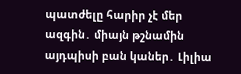պատժելը հարիր չէ մեր ազգին․ միայն թշնամին այդպիսի բան կաներ․ Լիլիա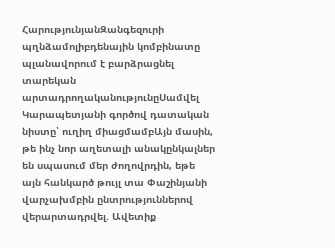ՀարությունյանԶանգեզուրի պղնձամոլիբդենային կոմբինատը պլանավորում է բարձրացնել տարեկան արտադրողականությունըՍամվել Կարապետյանի գործով դատական նիստը՝ ուղիղ միացմամբԱյն մասին, թե ինչ նոր աղետալի անակընկալներ են սպասում մեր ժողովրդին, եթե այն հանկարծ թույլ տա Փաշինյանի վարչախմբին ընտրություններով վերարտադրվել. Ավետիք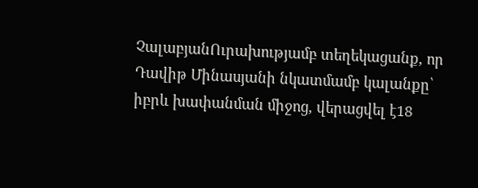ՉալաբյանՈւրախությամբ տեղեկացանք, որ Դավիթ Մինասյանի նկատմամբ կալանքը՝ իբրև խափանման միջոց, վերացվել է18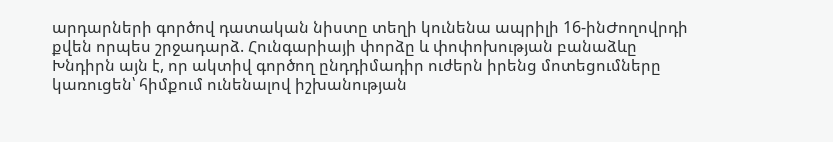արդարների գործով դատական նիստը տեղի կունենա ապրիլի 16-ինԺողովրդի քվեն որպես շրջադարձ. Հունգարիայի փորձը և փոփոխության բանաձևը Խնդիրն այն է, որ ակտիվ գործող ընդդիմադիր ուժերն իրենց մոտեցումները կառուցեն՝ հիմքում ունենալով իշխանության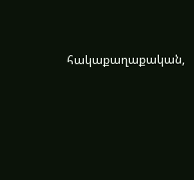հակաքաղաքական,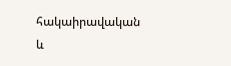հակաիրավական և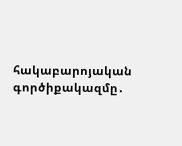հակաբարոյական գործիքակազմը․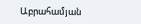Աբրահամյան